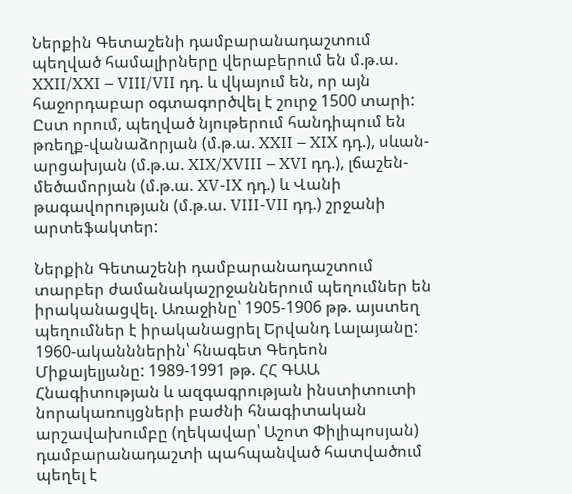Ներքին Գետաշենի դամբարանադաշտում պեղված համալիրները վերաբերում են մ.թ.ա. XXII/XXI – VIII/VII դդ. և վկայում են, որ այն հաջորդաբար օգտագործվել է շուրջ 1500 տարի: Ըստ որում, պեղված նյութերում հանդիպում են թռեղք-վանաձորյան (մ.թ.ա. XXII – XIX դդ.), սևան-արցախյան (մ.թ.ա. XIX/XVIII – XVI դդ.), լճաշեն-մեծամորյան (մ.թ.ա. XV-IX դդ.) և Վանի թագավորության (մ.թ.ա. VIII-VII դդ.) շրջանի արտեֆակտեր:

Ներքին Գետաշենի դամբարանադաշտում տարբեր ժամանակաշրջաններում պեղումներ են իրականացվել. Առաջինը՝ 1905-1906 թթ. այստեղ  պեղումներ է իրականացրել Երվանդ Լալայանը: 1960-ականններին՝ հնագետ Գեդեոն Միքայելյանը: 1989-1991 թթ. ՀՀ ԳԱԱ Հնագիտության և ազգագրության ինստիտուտի նորակառույցների բաժնի հնագիտական արշավախումբը (ղեկավար՝ Աշոտ Փիլիպոսյան) դամբարանադաշտի պահպանված հատվածում պեղել է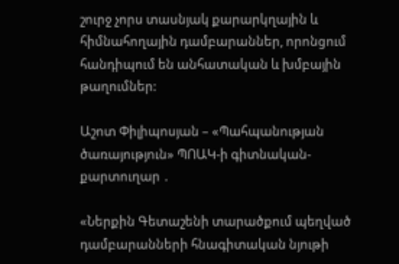շուրջ չորս տասնյակ քարարկղային և հիմնահողային դամբարաններ, որոնցում հանդիպում են անհատական և խմբային թաղումներ:

Աշոտ Փիլիպոսյան – «Պահպանության ծառայություն» ՊՈԱԿ-ի գիտնական- քարտուղար ․

«Ներքին Գետաշենի տարածքում պեղված դամբարանների հնագիտական նյութի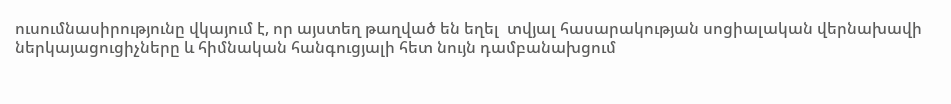ուսումնասիրությունը վկայում է, որ այստեղ թաղված են եղել  տվյալ հասարակության սոցիալական վերնախավի ներկայացուցիչները և հիմնական հանգուցյալի հետ նույն դամբանախցում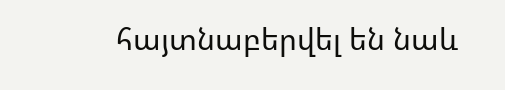հայտնաբերվել են նաև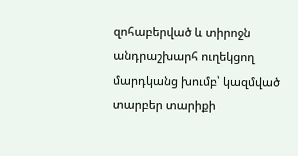զոհաբերված և տիրոջն անդրաշխարհ ուղեկցող մարդկանց խումբ՝ կազմված տարբեր տարիքի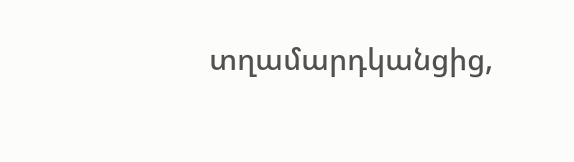տղամարդկանցից,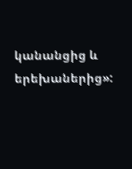կանանցից և երեխաներից»: